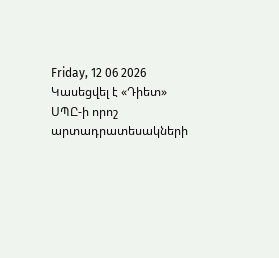Friday, 12 06 2026
Կասեցվել է «Դիետ» ՍՊԸ-ի որոշ արտադրատեսակների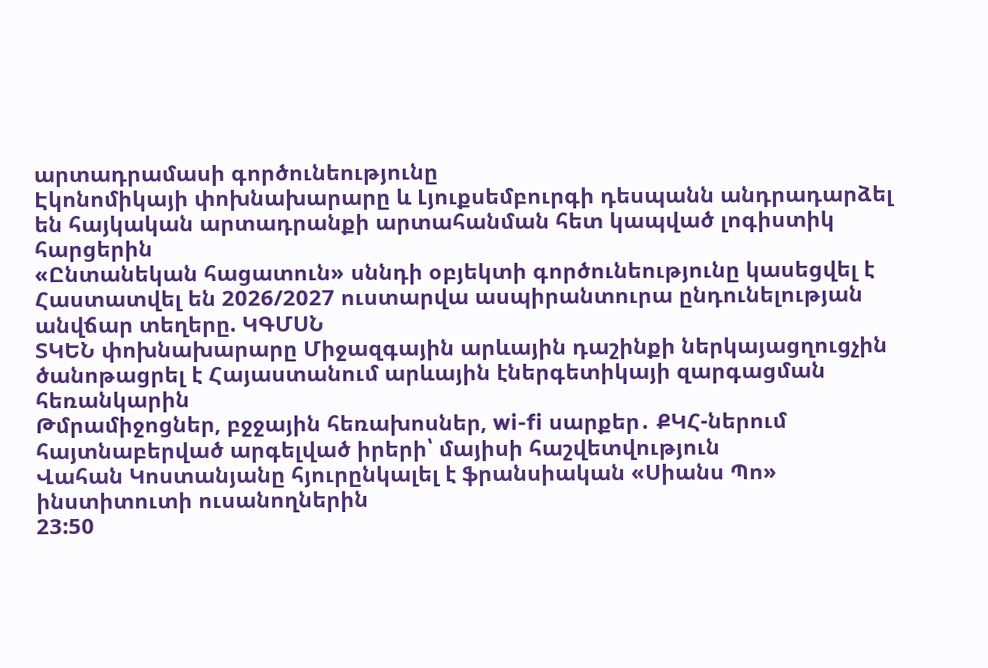արտադրամասի գործունեությունը
Էկոնոմիկայի փոխնախարարը և Լյուքսեմբուրգի դեսպանն անդրադարձել են հայկական արտադրանքի արտահանման հետ կապված լոգիստիկ հարցերին
«Ընտանեկան հացատուն» սննդի օբյեկտի գործունեությունը կասեցվել է
Հաստատվել են 2026/2027 ուստարվա ասպիրանտուրա ընդունելության անվճար տեղերը. ԿԳՄՍՆ
ՏԿԵՆ փոխնախարարը Միջազգային արևային դաշինքի ներկայացղուցչին ծանոթացրել է Հայաստանում արևային էներգետիկայի զարգացման հեռանկարին
Թմրամիջոցներ, բջջային հեռախոսներ, wi-fi սարքեր․ ՔԿՀ-ներում հայտնաբերված արգելված իրերի՝ մայիսի հաշվետվություն
Վահան Կոստանյանը հյուրընկալել է ֆրանսիական «Սիանս Պո» ինստիտուտի ուսանողներին
23:50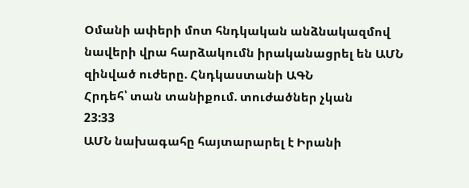Օմանի ափերի մոտ հնդկական անձնակազմով նավերի վրա հարձակումն իրականացրել են ԱՄՆ զինված ուժերը. Հնդկաստանի ԱԳՆ
Հրդեհ՝ տան տանիքում. տուժածներ չկան
23:33
ԱՄՆ նախագահը հայտարարել է Իրանի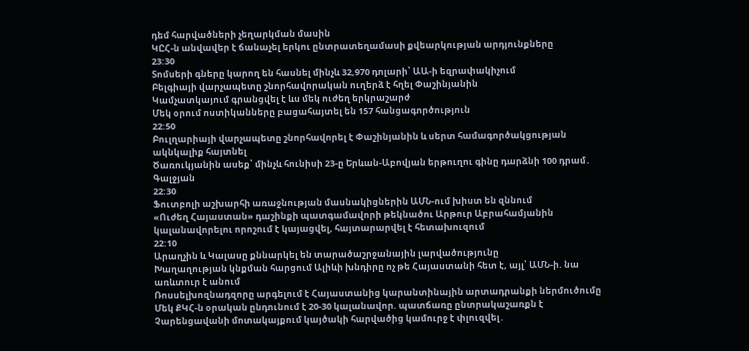դեմ հարվածների չեղարկման մասին
ԿԸՀ-ն անվավեր է ճանաչել երկու ընտրատեղամասի քվեարկության արդյունքները
23:30
Տոմսերի գները կարող են հասնել մինչև 32,970 դոլարի՝ ԱԱ-ի եզրափակիչում
Բելգիայի վարչապետը շնորհավորական ուղերձ է հղել Փաշինյանին
Կամչատկայում գրանցվել է ևս մեկ ուժեղ երկրաշարժ
Մեկ օրում ոստիկանները բացահայտել են 157 հանցագործություն
22:50
Բուլղարիայի վարչապետը շնորհավորել է Փաշինյանին և սերտ համագործակցության ակնկալիք հայտնել
Ծառուկյանին ասեք՝ մինչև հունիսի 23-ը Երևան-Աբովյան երթուղու գինը դարձնի 100 դրամ․ Գալջյան
22:30
Ֆուտբոլի աշխարհի առաջնության մասնակիցներին ԱՄՆ-ում խիստ են զննում
«Ուժեղ Հայաստան» դաշինքի պատգամավորի թեկնածու Արթուր Աբրահամյանին կալանավորելու որոշում է կայացվել, հայտարարվել է հետախուզում
22:10
Արաղչին և Կալասը քննարկել են տարածաշրջանային լարվածությունը
Խաղաղության կնքման հարցում Ալիևի խնդիրը ոչ թե Հայաստանի հետ է, այլ՝ ԱՄՆ-ի. նա առևտուր է անում
Ռոսսելխոզնադզորը արգելում է Հայաստանից կարանտինային արտադրանքի ներմուծումը
Մեկ ՔԿՀ-ն օրական ընդունում է 20-30 կալանավոր. պատճառը ընտրակաշառքն է
Չարենցավանի մոտակայքում կայծակի հարվածից կամուրջ է փլուզվել․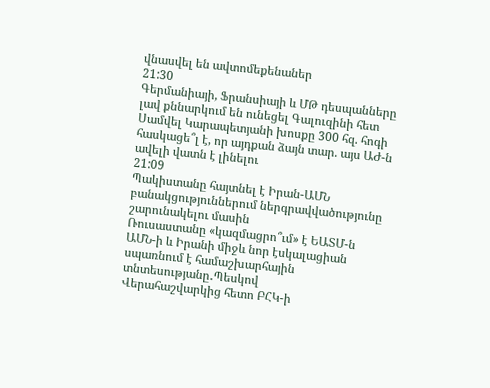վնասվել են ավտոմեքենաներ
21:30
Գերմանիայի, Ֆրանսիայի և ՄԹ դեսպանները լավ քննարկում են ունեցել Գալուզինի հետ
Սամվել Կարապետյանի խոսքը 300 հզ. հոգի հասկացե՞լ է, որ այդքան ձայն տար. այս ԱԺ-ն ավելի վատն է լինելու
21:09
Պակիստանը հայտնել է Իրան-ԱՄՆ բանակցություններում ներգրավվածությունը շարունակելու մասին
Ռուսաստանը «կազմացրո՞ւմ» է ԵԱՏՄ-ն
ԱՄՆ-ի և Իրանի միջև նոր էսկալացիան սպառնում է համաշխարհային տնտեսությանը․Պեսկով
Վերահաշվարկից հետո ԲՀԿ-ի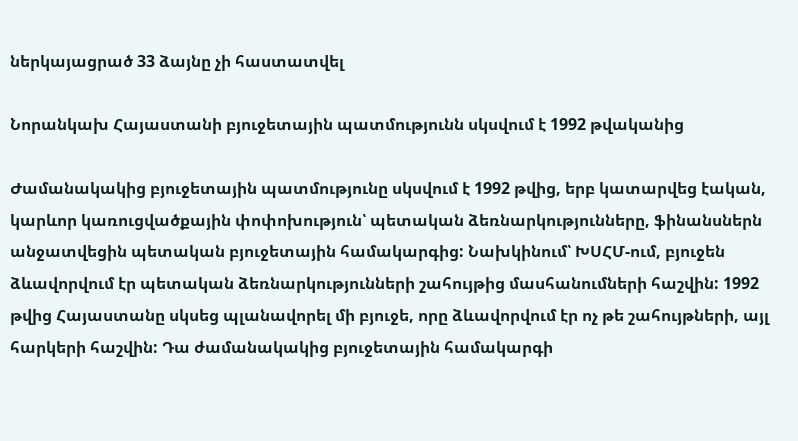ներկայացրած 33 ձայնը չի հաստատվել

Նորանկախ Հայաստանի բյուջետային պատմությունն սկսվում է 1992 թվականից

Ժամանակակից բյուջետային պատմությունը սկսվում է 1992 թվից, երբ կատարվեց էական, կարևոր կառուցվածքային փոփոխություն՝ պետական ձեռնարկությունները, ֆինանսներն անջատվեցին պետական բյուջետային համակարգից: Նախկինում՝ ԽՍՀՄ-ում, բյուջեն ձևավորվում էր պետական ձեռնարկությունների շահույթից մասհանումների հաշվին: 1992 թվից Հայաստանը սկսեց պլանավորել մի բյուջե, որը ձևավորվում էր ոչ թե շահույթների, այլ հարկերի հաշվին: Դա ժամանակակից բյուջետային համակարգի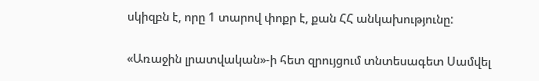սկիզբն է, որը 1 տարով փոքր է, քան ՀՀ անկախությունը:

«Առաջին լրատվական»-ի հետ զրույցում տնտեսագետ Սամվել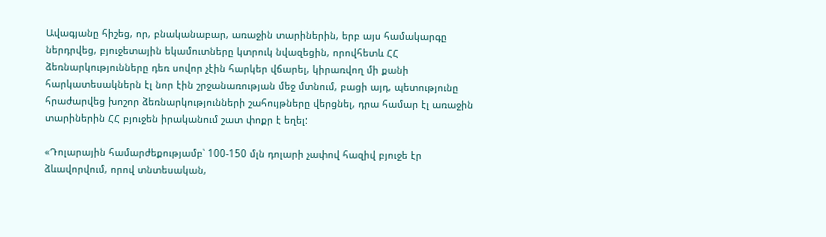Ավագյանը հիշեց, որ, բնականաբար, առաջին տարիներին, երբ այս համակարգը ներդրվեց, բյուջետային եկամուտները կտրուկ նվազեցին, որովհետև ՀՀ ձեռնարկությունները դեռ սովոր չէին հարկեր վճարել, կիրառվող մի քանի հարկատեսակներն էլ նոր էին շրջանառության մեջ մտնում, բացի այդ, պետությունը հրաժարվեց խոշոր ձեռնարկությունների շահույթները վերցնել, դրա համար էլ առաջին տարիներին ՀՀ բյուջեն իրականում շատ փոքր է եղել:

«Դոլարային համարժեքությամբ՝ 100-150 մլն դոլարի չափով հազիվ բյուջե էր ձևավորվում, որով տնտեսական,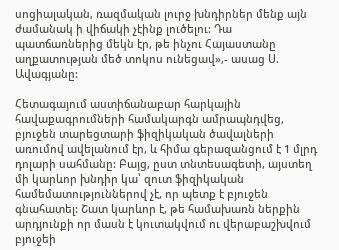սոցիալական, ռազմական լուրջ խնդիրներ մենք այն ժամանակ ի վիճակի չէինք լուծելու: Դա պատճառներից մեկն էր, թե ինչու Հայաստանը աղքատության մեծ տոկոս ունեցավ»,- ասաց Ս. Ավագյանը:

Հետագայում աստիճանաբար հարկային հավաքագրումների համակարգն ամրապնդվեց, բյուջեն տարեցտարի ֆիզիկական ծավալների առումով ավելանում էր, և հիմա գերազանցում է 1 մլրդ դոլարի սահմանը: Բայց, ըստ տնտեսագետի, այստեղ մի կարևոր խնդիր կա՝ զուտ ֆիզիկական համեմատություններով չէ, որ պետք է բյուջեն գնահատել: Շատ կարևոր է, թե համախառն ներքին արդյունքի որ մասն է կուտակվում ու վերաբաշխվում բյուջեի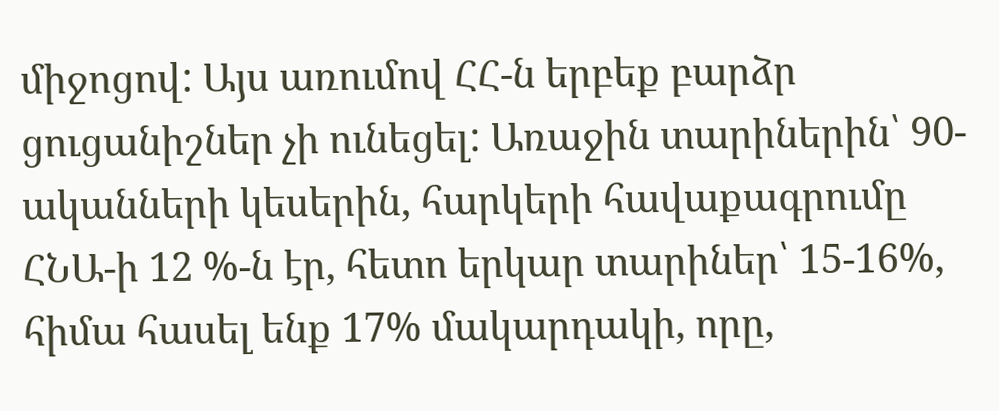միջոցով: Այս առումով ՀՀ-ն երբեք բարձր ցուցանիշներ չի ունեցել: Առաջին տարիներին՝ 90-ականների կեսերին, հարկերի հավաքագրումը ՀՆԱ-ի 12 %-ն էր, հետո երկար տարիներ՝ 15-16%, հիմա հասել ենք 17% մակարդակի, որը,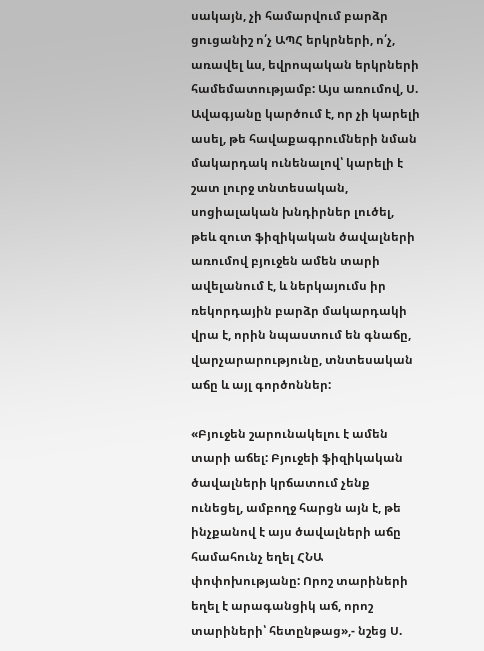սակայն, չի համարվում բարձր ցուցանիշ ո՛չ ԱՊՀ երկրների, ո՛չ, առավել ևս, եվրոպական երկրների համեմատությամբ: Այս առումով, Ս. Ավագյանը կարծում է, որ չի կարելի ասել, թե հավաքագրումների նման մակարդակ ունենալով՝ կարելի է շատ լուրջ տնտեսական, սոցիալական խնդիրներ լուծել, թեև զուտ ֆիզիկական ծավալների առումով բյուջեն ամեն տարի ավելանում է, և ներկայումս իր ռեկորդային բարձր մակարդակի վրա է, որին նպաստում են գնաճը, վարչարարությունը, տնտեսական աճը և այլ գործոններ:

«Բյուջեն շարունակելու է ամեն տարի աճել: Բյուջեի ֆիզիկական ծավալների կրճատում չենք ունեցել, ամբողջ հարցն այն է, թե ինչքանով է այս ծավալների աճը համահունչ եղել ՀՆԱ փոփոխությանը: Որոշ տարիների եղել է արագանցիկ աճ, որոշ տարիների՝ հետընթաց»,- նշեց Ս.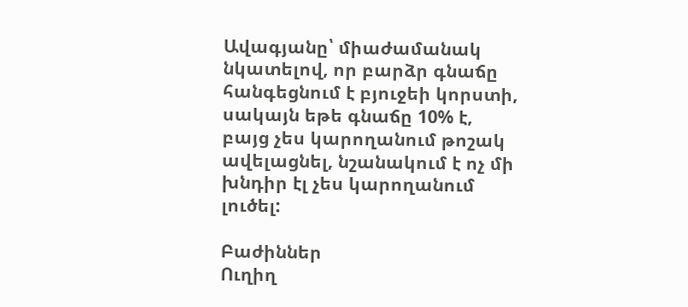Ավագյանը՝ միաժամանակ նկատելով, որ բարձր գնաճը հանգեցնում է բյուջեի կորստի, սակայն եթե գնաճը 10% է, բայց չես կարողանում թոշակ ավելացնել, նշանակում է ոչ մի խնդիր էլ չես կարողանում լուծել:

Բաժիններ
Ուղիղ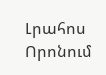Լրահոս
Որոնում